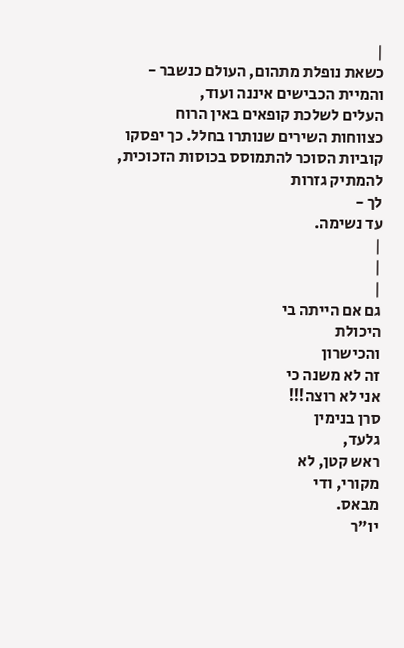|
כשאת נופלת מתהום, העולם כנשבר -
והמיית הכבישים איננה ועוד,
העלים לשלכת קופאים באין הרוח
כצווחות השירים שנותרו בחלל. כך יפסקו
קוביות הסוכר להתמוסס בכוסות הזכוכית, להמתיק גזרות
לך -
עד נשימה.
|
|
|
גם אם הייתה בי
היכולת
והכישרון
זה לא משנה כי
אני לא רוצה!!!
סרן בנימין
גלעד,
ראש קטן, לא
מקורי, ודי
מבאס.
יו"ר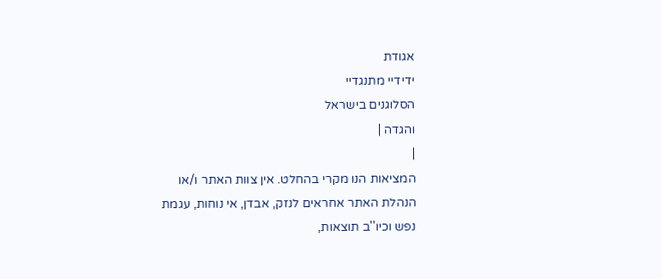אגודת
ידידיי מתנגדיי
הסלוגנים בישראל
והגדה |
|
המציאות הנו מקרי בהחלט. אין צוות האתר ו/או
הנהלת האתר אחראים לנזק, אבדן, אי נוחות, עגמת
נפש וכיו''ב תוצאות,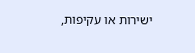ישירות או עקיפות,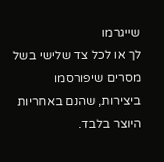שייגרמו
לך או לכל צד שלישי בשל מסרים שיפורסמו
ביצירות, שהנם באחריות היוצר בלבד.